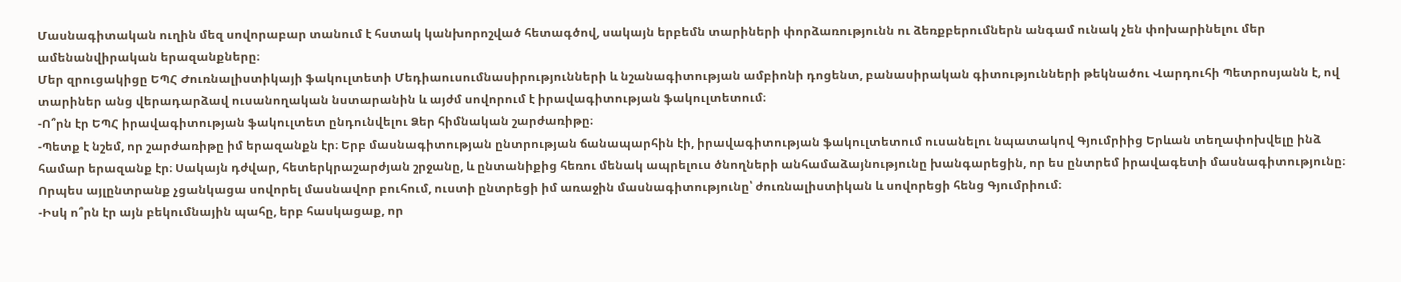Մասնագիտական ուղին մեզ սովորաբար տանում է հստակ կանխորոշված հետագծով, սակայն երբեմն տարիների փորձառությունն ու ձեռքբերումներն անգամ ունակ չեն փոխարինելու մեր ամենանվիրական երազանքները։
Մեր զրուցակիցը ԵՊՀ Ժուռնալիստիկայի ֆակուլտետի Մեդիաուսումնասիրությունների և նշանագիտության ամբիոնի դոցենտ, բանասիրական գիտությունների թեկնածու Վարդուհի Պետրոսյանն է, ով տարիներ անց վերադարձավ ուսանողական նստարանին և այժմ սովորում է իրավագիտության ֆակուլտետում։
-Ո՞րն էր ԵՊՀ իրավագիտության ֆակուլտետ ընդունվելու Ձեր հիմնական շարժառիթը։
-Պետք է նշեմ, որ շարժառիթը իմ երազանքն էր։ Երբ մասնագիտության ընտրության ճանապարհին էի, իրավագիտության ֆակուլտետում ուսանելու նպատակով Գյումրիից Երևան տեղափոխվելը ինձ համար երազանք էր։ Սակայն դժվար, հետերկրաշարժյան շրջանը, և ընտանիքից հեռու մենակ ապրելուս ծնողների անհամաձայնությունը խանգարեցին, որ ես ընտրեմ իրավագետի մասնագիտությունը։ Որպես այլընտրանք չցանկացա սովորել մասնավոր բուհում, ուստի ընտրեցի իմ առաջին մասնագիտությունը՝ ժուռնալիստիկան և սովորեցի հենց Գյումրիում։
-Իսկ ո՞րն էր այն բեկումնային պահը, երբ հասկացաք, որ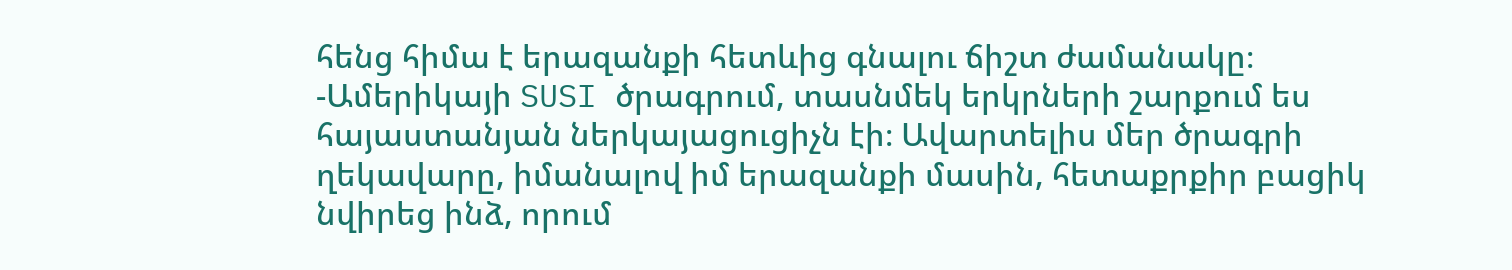հենց հիմա է երազանքի հետևից գնալու ճիշտ ժամանակը։
-Ամերիկայի SUSI ծրագրում, տասնմեկ երկրների շարքում ես հայաստանյան ներկայացուցիչն էի։ Ավարտելիս մեր ծրագրի ղեկավարը, իմանալով իմ երազանքի մասին, հետաքրքիր բացիկ նվիրեց ինձ, որում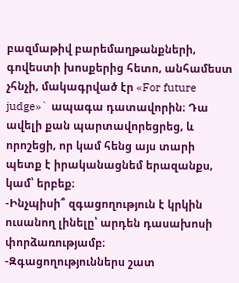բազմաթիվ բարեմաղթանքների, գովեստի խոսքերից հետո, անհամեստ չհնչի, մակագրված էր «For future judge»` ապագա դատավորին։ Դա ավելի քան պարտավորեցրեց, և որոշեցի, որ կամ հենց այս տարի պետք է իրականացնեմ երազանքս, կամ՝ երբեք։
-Ինչպիսի՞ զգացողություն է կրկին ուսանող լինելը՝ արդեն դասախոսի փորձառությամբ։
-Զգացողություններս շատ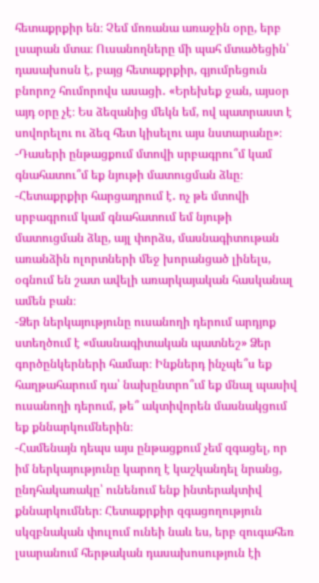հետաքրքիր են։ Չեմ մոռանա առաջին օրը, երբ լսարան մտա։ Ուսանողները մի պահ մտածեցին՝ դասախոսն է, բայց հետաքրքիր, գյումրեցուն բնորոշ հումորովս ասացի․ «Երեխեք ջան, այսօր այդ օրը չէ։ Ես ձեզանից մեկն եմ, ով պատրաստ է սովորելու ու ձեզ հետ կիսելու այս նստարանը»։
-Դասերի ընթացքում մտովի սրբագրու՞մ կամ գնահատու՞մ եք նյութի մատուցման ձևը։
-Հետաքրքիր հարցադրում է․ ոչ թե մտովի սրբագրում կամ գնահատում եմ նյութի մատուցման ձևը, այլ փորձս, մասնագիտութան առանձին ոլորտների մեջ խորանցած լինելս, օգնում են շատ ավելի առարկայական հասկանալ ամեն բան։
-Ձեր ներկայությունը ուսանողի դերում արդյոք ստեղծում է «մասնագիտական պատնեշ» Ձեր գործընկերների համար։ Ինքներդ ինչպե՞ս եք հաղթահարում դա՝ նախընտրո՞ւմ եք մնալ պասիվ ուսանողի դերում, թե՞ ակտիվորեն մասնակցում եք քննարկումներին։
-Համենայն դեպս այս ընթացքում չեմ զգացել, որ իմ ներկայությունը կարող է կաշկանդել նրանց, ընդհակառակը՝ ունենում ենք ինտերակտիվ քննարկումներ։ Հետաքրքիր զգացողություն սկզբնական փուլում ունեի նաև ես, երբ զուգահեռ լսարանում հերթական դասախոսություն էի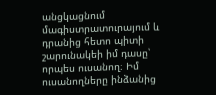անցկացնում մագիստրատուրայում և դրանից հետո պիտի շարունակեի իմ դասը՝ որպես ուսանող։ Իմ ուսանողները ինձանից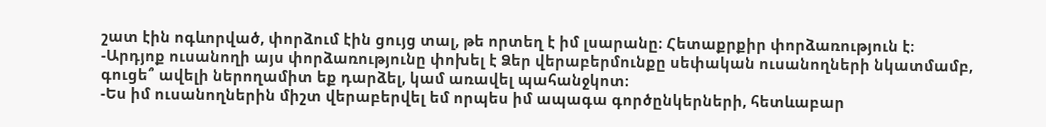շատ էին ոգևորված, փորձում էին ցույց տալ, թե որտեղ է իմ լսարանը։ Հետաքրքիր փորձառություն է։
-Արդյոք ուսանողի այս փորձառությունը փոխել է Ձեր վերաբերմունքը սեփական ուսանողների նկատմամբ, գուցե՞ ավելի ներողամիտ եք դարձել, կամ առավել պահանջկոտ։
-Ես իմ ուսանողներին միշտ վերաբերվել եմ որպես իմ ապագա գործընկերների, հետևաբար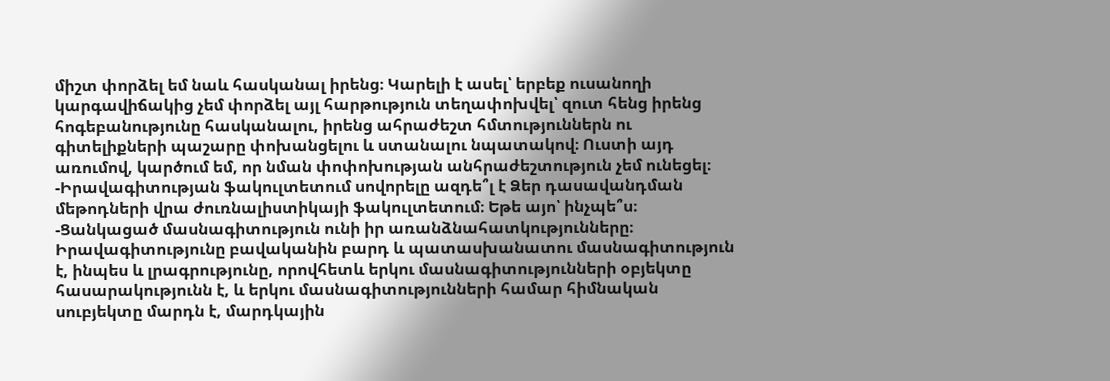միշտ փորձել եմ նաև հասկանալ իրենց։ Կարելի է ասել՝ երբեք ուսանողի կարգավիճակից չեմ փորձել այլ հարթություն տեղափոխվել՝ զուտ հենց իրենց հոգեբանությունը հասկանալու, իրենց ահրաժեշտ հմտություններն ու գիտելիքների պաշարը փոխանցելու և ստանալու նպատակով։ Ուստի այդ առումով, կարծում եմ, որ նման փոփոխության անհրաժեշտություն չեմ ունեցել։
-Իրավագիտության ֆակուլտետում սովորելը ազդե՞լ է Ձեր դասավանդման մեթոդների վրա ժուռնալիստիկայի ֆակուլտետում։ Եթե այո՝ ինչպե՞ս։
-Ցանկացած մասնագիտություն ունի իր առանձնահատկությունները։ Իրավագիտությունը բավականին բարդ և պատասխանատու մասնագիտություն է, ինպես և լրագրությունը, որովհետև երկու մասնագիտությունների օբյեկտը հասարակությունն է, և երկու մասնագիտությունների համար հիմնական սուբյեկտը մարդն է, մարդկային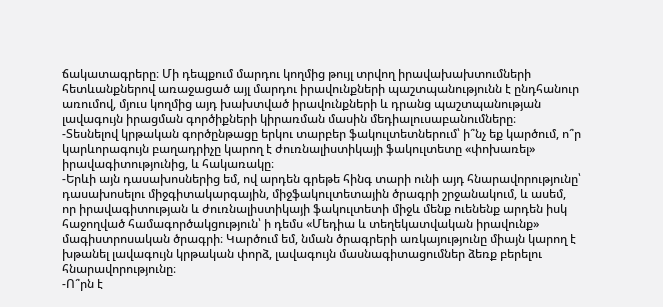ճակատագրերը։ Մի դեպքում մարդու կողմից թույլ տրվող իրավախախտումների հետևանքներով առաջացած այլ մարդու իրավունքների պաշտպանությունն է ընդհանուր առումով, մյուս կողմից այդ խախտված իրավունքների և դրանց պաշտպանության լավագույն իրացման գործիքների կիրառման մասին մեդիալուսաբանումները։
-Տեսնելով կրթական գործընթացը երկու տարբեր ֆակուլտետներում՝ ի՞նչ եք կարծում, ո՞ր կարևորագույն բաղադրիչը կարող է ժուռնալիստիկայի ֆակուլտետը «փոխառել» իրավագիտությունից, և հակառակը։
-Երևի այն դասախոսներից եմ, ով արդեն գրեթե հինգ տարի ունի այդ հնարավորությունը՝ դասախոսելու միջգիտակարգային, միջֆակուլտետային ծրագրի շրջանակում, և ասեմ, որ իրավագիտության և ժուռնալիստիկայի ֆակուլտետի միջև մենք ուենենք արդեն իսկ հաջողված համագործակցություն՝ ի դեմս «Մեդիա և տեղեկատվական իրավունք» մագիստրոսական ծրագրի։ Կարծում եմ, նման ծրագրերի առկայությունը միայն կարող է խթանել լավագույն կրթական փորձ, լավագույն մասնագիտացումներ ձեռք բերելու հնարավորությունը։
-Ո՞րն է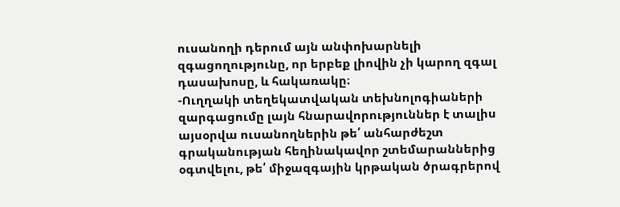ուսանողի դերում այն անփոխարնելի զգացողությունը, որ երբեք լիովին չի կարող զգալ դասախոսը, և հակառակը։
-Ուղղակի տեղեկատվական տեխնոլոգիաների զարգացումը լայն հնարավորություններ է տալիս այսօրվա ուսանողներին թե՛ անհարժեշտ գրականության հեղինակավոր շտեմարաններից օգտվելու, թե՛ միջազգային կրթական ծրագրերով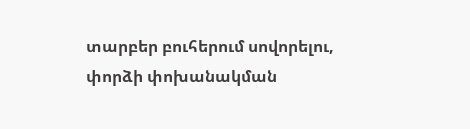տարբեր բուհերում սովորելու, փորձի փոխանակման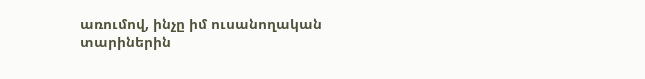առումով, ինչը իմ ուսանողական տարիներին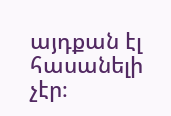այդքան էլ հասանելի չէր։